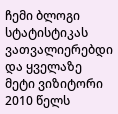ჩემი ბლოგი სტატისტიკას ვათვალიერებდი და ყველაზე მეტი ვიზიტორი 2010 წელს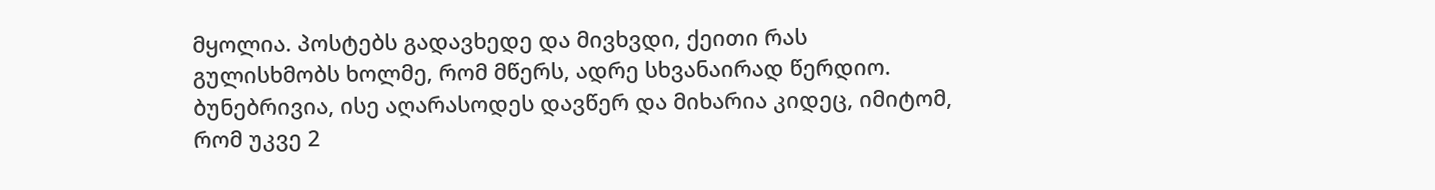მყოლია. პოსტებს გადავხედე და მივხვდი, ქეითი რას გულისხმობს ხოლმე, რომ მწერს, ადრე სხვანაირად წერდიო. ბუნებრივია, ისე აღარასოდეს დავწერ და მიხარია კიდეც, იმიტომ, რომ უკვე 2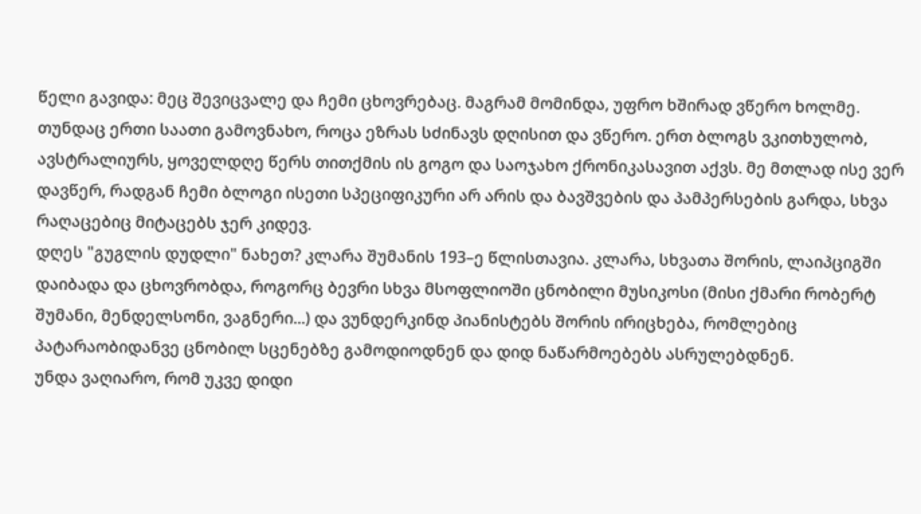წელი გავიდა: მეც შევიცვალე და ჩემი ცხოვრებაც. მაგრამ მომინდა, უფრო ხშირად ვწერო ხოლმე. თუნდაც ერთი საათი გამოვნახო, როცა ეზრას სძინავს დღისით და ვწერო. ერთ ბლოგს ვკითხულობ, ავსტრალიურს, ყოველდღე წერს თითქმის ის გოგო და საოჯახო ქრონიკასავით აქვს. მე მთლად ისე ვერ დავწერ, რადგან ჩემი ბლოგი ისეთი სპეციფიკური არ არის და ბავშვების და პამპერსების გარდა, სხვა რაღაცებიც მიტაცებს ჯერ კიდევ.
დღეს "გუგლის დუდლი" ნახეთ? კლარა შუმანის 193–ე წლისთავია. კლარა, სხვათა შორის, ლაიპციგში დაიბადა და ცხოვრობდა, როგორც ბევრი სხვა მსოფლიოში ცნობილი მუსიკოსი (მისი ქმარი რობერტ შუმანი, მენდელსონი, ვაგნერი...) და ვუნდერკინდ პიანისტებს შორის ირიცხება, რომლებიც პატარაობიდანვე ცნობილ სცენებზე გამოდიოდნენ და დიდ ნაწარმოებებს ასრულებდნენ.
უნდა ვაღიარო, რომ უკვე დიდი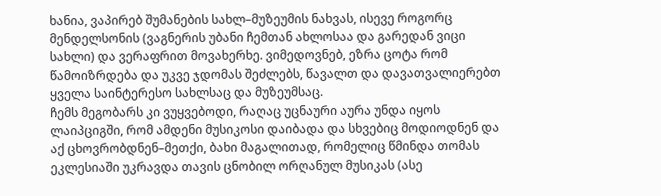ხანია, ვაპირებ შუმანების სახლ–მუზეუმის ნახვას, ისევე როგორც მენდელსონის (ვაგნერის უბანი ჩემთან ახლოსაა და გარედან ვიცი სახლი) და ვერაფრით მოვახერხე. ვიმედოვნებ, ეზრა ცოტა რომ წამოიზრდება და უკვე ჯდომას შეძლებს, წავალთ და დავათვალიერებთ ყველა საინტერესო სახლსაც და მუზეუმსაც.
ჩემს მეგობარს კი ვუყვებოდი, რაღაც უცნაური აურა უნდა იყოს ლაიპციგში, რომ ამდენი მუსიკოსი დაიბადა და სხვებიც მოდიოდნენ და აქ ცხოვრობდნენ–მეთქი, ბახი მაგალითად, რომელიც წმინდა თომას ეკლესიაში უკრავდა თავის ცნობილ ორღანულ მუსიკას (ასე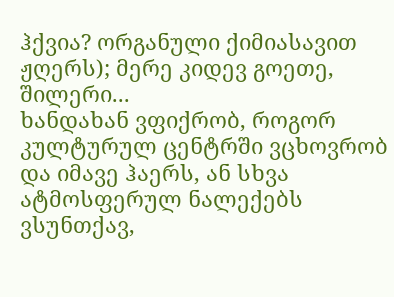ჰქვია? ორგანული ქიმიასავით ჟღერს); მერე კიდევ გოეთე, შილერი...
ხანდახან ვფიქრობ, როგორ კულტურულ ცენტრში ვცხოვრობ და იმავე ჰაერს, ან სხვა ატმოსფერულ ნალექებს ვსუნთქავ,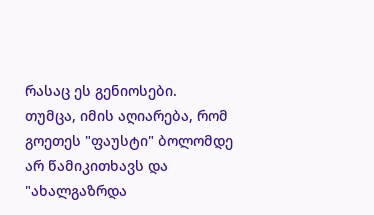რასაც ეს გენიოსები.
თუმცა, იმის აღიარება, რომ გოეთეს "ფაუსტი" ბოლომდე არ წამიკითხავს და "ახალგაზრდა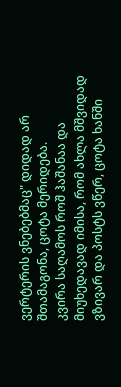ვერტერის ვნებებმაც" დიდად არ შთამაგონა, ცოტა მერიდება.
კვირა საღამოს როშ ჰაშანაა და მიუხედავად იმისა, რომ ახლა მშვიდად ვზივარ და პოსტს ვწერ, ცოტა ხანში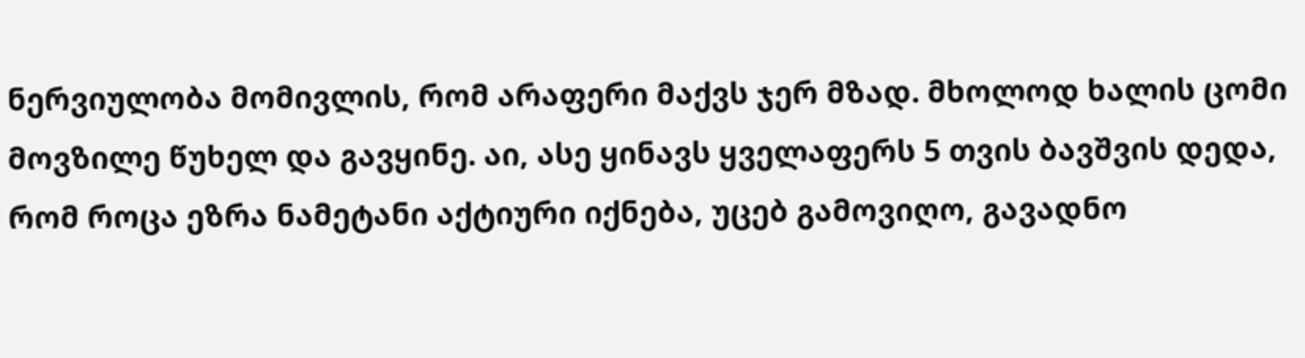ნერვიულობა მომივლის, რომ არაფერი მაქვს ჯერ მზად. მხოლოდ ხალის ცომი მოვზილე წუხელ და გავყინე. აი, ასე ყინავს ყველაფერს 5 თვის ბავშვის დედა, რომ როცა ეზრა ნამეტანი აქტიური იქნება, უცებ გამოვიღო, გავადნო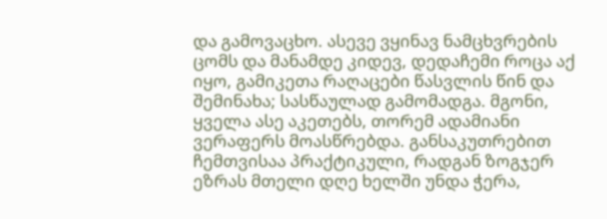და გამოვაცხო. ასევე ვყინავ ნამცხვრების ცომს და მანამდე კიდევ, დედაჩემი როცა აქ იყო, გამიკეთა რაღაცები წასვლის წინ და შემინახა; სასწაულად გამომადგა. მგონი, ყველა ასე აკეთებს, თორემ ადამიანი ვერაფერს მოასწრებდა. განსაკუთრებით ჩემთვისაა პრაქტიკული, რადგან ზოგჯერ ეზრას მთელი დღე ხელში უნდა ჭერა,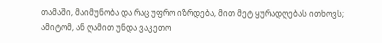თამაში, მაიმუნობა და რაც უფრო იზრდება, მით მეტ ყურადღებას ითხოვს; ამიტომ, ან ღამით უნდა ვაკეთო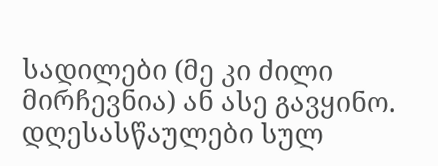სადილები (მე კი ძილი მირჩევნია) ან ასე გავყინო.
დღესასწაულები სულ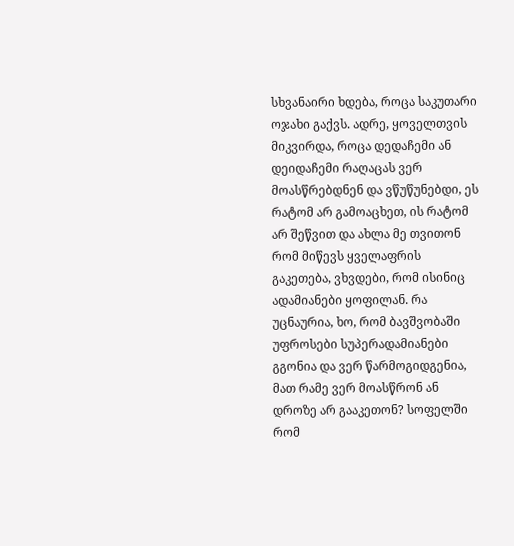სხვანაირი ხდება, როცა საკუთარი ოჯახი გაქვს. ადრე, ყოველთვის მიკვირდა, როცა დედაჩემი ან დეიდაჩემი რაღაცას ვერ მოასწრებდნენ და ვწუწუნებდი, ეს რატომ არ გამოაცხეთ, ის რატომ არ შეწვით და ახლა მე თვითონ რომ მიწევს ყველაფრის გაკეთება, ვხვდები, რომ ისინიც ადამიანები ყოფილან. რა უცნაურია, ხო, რომ ბავშვობაში უფროსები სუპერადამიანები გგონია და ვერ წარმოგიდგენია, მათ რამე ვერ მოასწრონ ან დროზე არ გააკეთონ? სოფელში რომ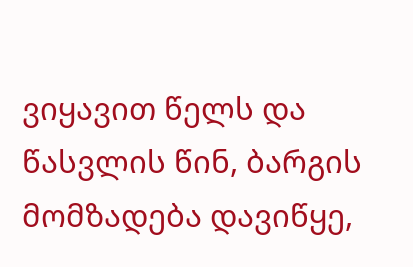ვიყავით წელს და წასვლის წინ, ბარგის მომზადება დავიწყე,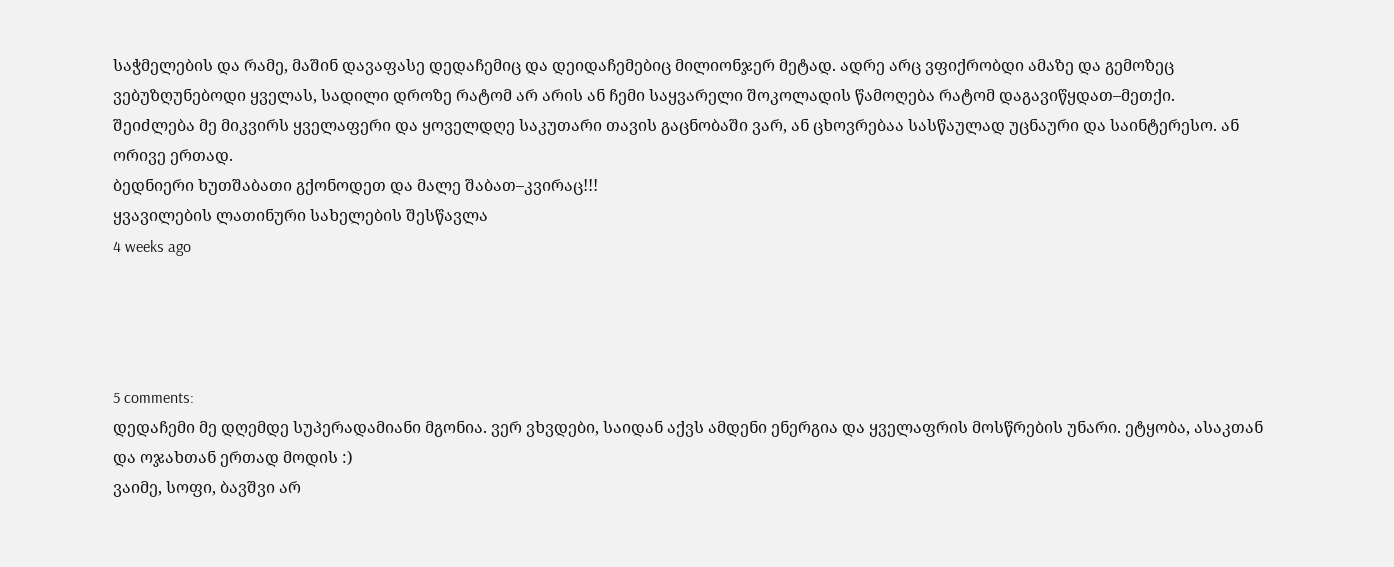საჭმელების და რამე, მაშინ დავაფასე დედაჩემიც და დეიდაჩემებიც მილიონჯერ მეტად. ადრე არც ვფიქრობდი ამაზე და გემოზეც ვებუზღუნებოდი ყველას, სადილი დროზე რატომ არ არის ან ჩემი საყვარელი შოკოლადის წამოღება რატომ დაგავიწყდათ–მეთქი.
შეიძლება მე მიკვირს ყველაფერი და ყოველდღე საკუთარი თავის გაცნობაში ვარ, ან ცხოვრებაა სასწაულად უცნაური და საინტერესო. ან ორივე ერთად.
ბედნიერი ხუთშაბათი გქონოდეთ და მალე შაბათ–კვირაც!!!
ყვავილების ლათინური სახელების შესწავლა
4 weeks ago




5 comments:
დედაჩემი მე დღემდე სუპერადამიანი მგონია. ვერ ვხვდები, საიდან აქვს ამდენი ენერგია და ყველაფრის მოსწრების უნარი. ეტყობა, ასაკთან და ოჯახთან ერთად მოდის :)
ვაიმე, სოფი, ბავშვი არ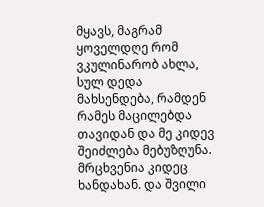მყავს, მაგრამ ყოველდღე რომ ვკულინარობ ახლა, სულ დედა მახსენდება, რამდენ რამეს მაცილებდა თავიდან და მე კიდევ შეიძლება მებუზღუნა. მრცხვენია კიდეც ხანდახან. და შვილი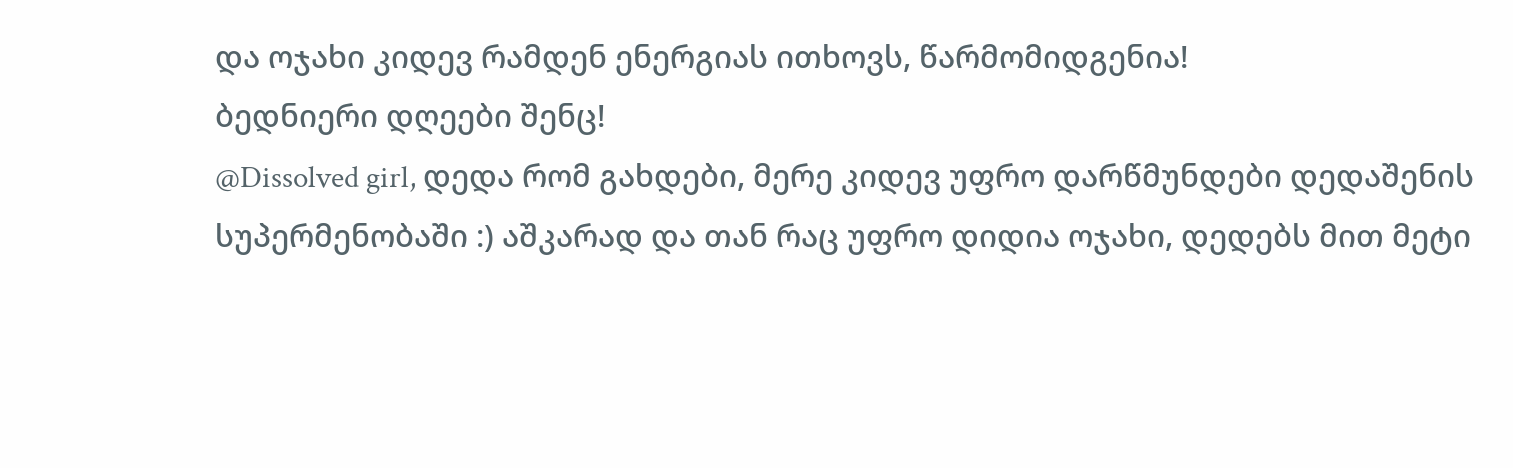და ოჯახი კიდევ რამდენ ენერგიას ითხოვს, წარმომიდგენია!
ბედნიერი დღეები შენც!
@Dissolved girl, დედა რომ გახდები, მერე კიდევ უფრო დარწმუნდები დედაშენის სუპერმენობაში :) აშკარად და თან რაც უფრო დიდია ოჯახი, დედებს მით მეტი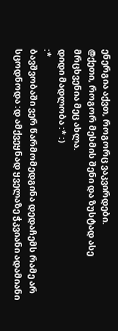ენერგია აქვთ, როგორც ვაკვირდები.
@ქეთი, როგორ მესმის შენი და ზუსტად ასე მრცხვენია მეც ახლა.
დიდი მადლობა :* :)
:*
ბავშვობაში ვერ წარმომედგინა დედაჩემს რამე არ სცოდნოდა :დ ამქვეყნად ყველაზე ჭკვიანი ადამიანი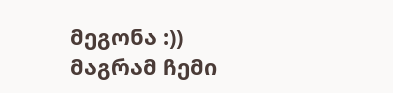მეგონა :)) მაგრამ ჩემი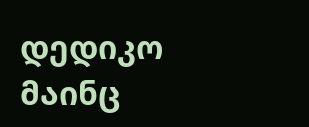დედიკო მაინც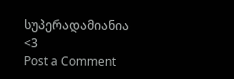სუპერადამიანია <3
Post a Comment